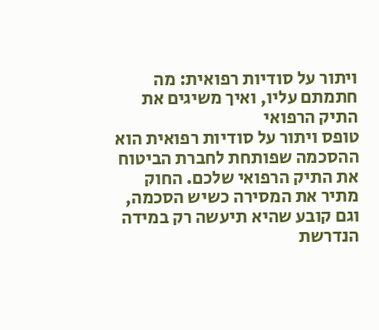ויתור על סודיות רפואית: מה חתמתם עליו, ואיך משיגים את התיק הרפואי
טופס ויתור על סודיות רפואית הוא ההסכמה שפותחת לחברת הביטוח את התיק הרפואי שלכם. החוק מתיר את המסירה כשיש הסכמה, וגם קובע שהיא תיעשה רק במידה הנדרשת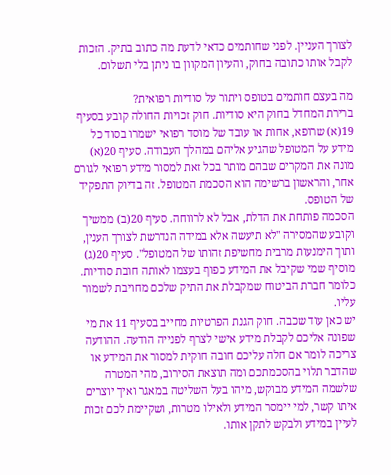לצורך העניין. לפני שחותמים כדאי לדעת מה כתוב בתיק. הזכות לקבל אותו כתובה בחוק, והעיון המקוון בו ניתן בלי תשלום.

מה בעצם חותמים בטופס ויתור על סודיות רפואית?
ברירת המחדל בחוק היא סודיות. חוק זכויות החולה קובע בסעיף 19(א) שרופא, אחות או עובד של מוסד רפואי ישמרו בסוד כל מידע על המטופל שהגיע אליהם במהלך העבודה. סעיף 20(א) מונה את המקרים שבהם מותר בכל זאת למסור מידע רפואי לגורם אחר, והראשון ברשימה הוא הסכמת המטופל. זה בדיוק התפקיד של הטופס.
הסכמה פותחת את הדלת, אבל לא לרווחה. סעיף 20(ב) ממשיך וקובע שהמסירה "לא תיעשה אלא במידה הנדרשת לצורך הענין, ותוך הימנעות מרבית מחשיפת זהותו של המטופל". סעיף 20(ג) מוסיף שמי שקיבל את המידע כפוף בעצמו לאותה חובת סודיות. כלומר חברת הביטוח שמקבלת את התיק שלכם מחויבת לשמור עליו.
יש כאן עוד שכבה. חוק הגנת הפרטיות מחייב בסעיף 11 את מי שפונה אליכם לקבלת מידע אישי לצרף לפנייה הודעה. ההודעה צריכה לומר אם חלה עליכם חובה חוקית למסור את המידע או שהדבר תלוי בהסכמתכם ומה תוצאת הסירוב, מהי המטרה שלשמה המידע מבוקש, מיהו בעל השליטה במאגר ואיך יוצרים איתו קשר, למי יימסר המידע ולאילו מטרות, ושקיימת לכם זכות לעיין במידע ולבקש לתקן אותו.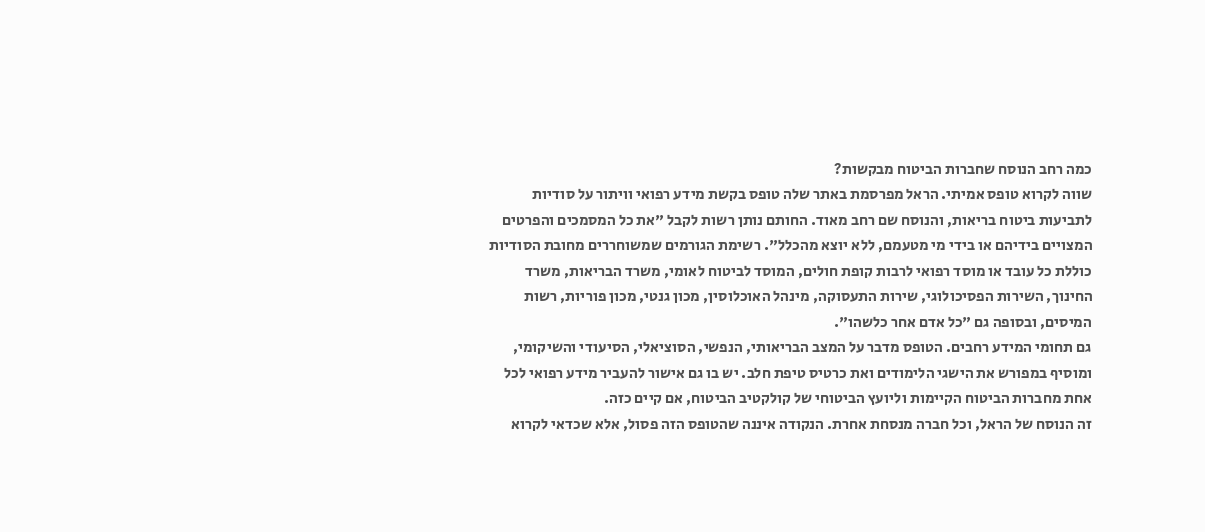כמה רחב הנוסח שחברות הביטוח מבקשות?
שווה לקרוא טופס אמיתי. הראל מפרסמת באתר שלה טופס בקשת מידע רפואי וויתור על סודיות לתביעות ביטוח בריאות, והנוסח שם רחב מאוד. החותם נותן רשות לקבל "את כל המסמכים והפרטים המצויים בידיהם או בידי מי מטעמם, ללא יוצא מהכלל". רשימת הגורמים שמשוחררים מחובת הסודיות כוללת כל עובד או מוסד רפואי לרבות קופת חולים, המוסד לביטוח לאומי, משרד הבריאות, משרד החינוך, השירות הפסיכולוגי, שירות התעסוקה, מינהל האוכלוסין, מכון גנטי, מכון פוריות, רשות המיסים, ובסופה גם "כל אדם אחר כלשהו".
גם תחומי המידע רחבים. הטופס מדבר על המצב הבריאותי, הנפשי, הסוציאלי, הסיעודי והשיקומי, ומוסיף במפורש את הישגי הלימודים ואת כרטיס טיפת חלב. יש בו גם אישור להעביר מידע רפואי לכל אחת מחברות הביטוח הקיימות וליועץ הביטוחי של קולקטיב הביטוח, אם קיים כזה.
זה הנוסח של הראל, וכל חברה מנסחת אחרת. הנקודה איננה שהטופס הזה פסול, אלא שכדאי לקרוא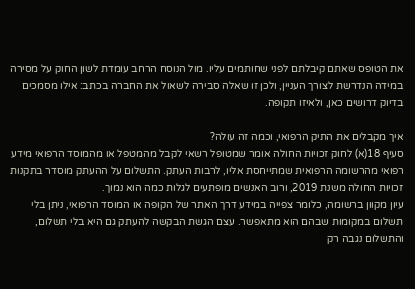את הטופס שאתם קיבלתם לפני שחותמים עליו. מול הנוסח הרחב עומדת לשון החוק על מסירה במידה הנדרשת לצורך העניין, ולכן זו שאלה סבירה לשאול את החברה בכתב: אילו מסמכים בדיוק דרושים כאן, ולאיזו תקופה.

איך מקבלים את התיק הרפואי, וכמה זה עולה?
סעיף 18(א) לחוק זכויות החולה אומר שמטופל רשאי לקבל מהמטפל או מהמוסד הרפואי מידע רפואי מהרשומה הרפואית שמתייחסת אליו, לרבות העתק. התשלום על ההעתק מוסדר בתקנות זכויות החולה משנת 2019, ורוב האנשים מופתעים לגלות כמה הוא נמוך.
עיון מקוון ברשומה, כלומר צפייה במידע דרך האתר של הקופה או המוסד הרפואי, ניתן בלי תשלום במקומות שבהם הוא מתאפשר. עצם הגשת הבקשה להעתק גם היא בלי תשלום, והתשלום נגבה רק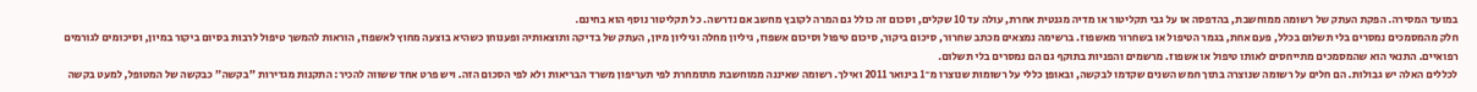במועד המסירה. הפקת העתק של רשומה ממוחשבת, בהדפסה או על גבי תקליטור או מדיה מגנטית אחרת, עולה עד 10 שקלים, וסכום זה כולל גם המרה לקובץ מחשב אם נדרשה. כל תקליטור נוסף הוא בחינם.
חלק מהמסמכים נמסרים בלי תשלום בכלל, פעם אחת, בגמר הטיפול או בשחרור מאשפוז. ברשימה נמצאים מכתב שחרור, סיכום ביקור, סיכום טיפול וסיכום אשפוז, גיליון מחלה וגיליון מיון, העתק של בדיקה ותוצאותיה ופענוחן כשהיא בוצעה מחוץ לאשפוז, הוראות להמשך טיפול לרבות בסיום ביקור במיון, וסיכומים לגורמים רפואיים. התנאי הוא שהמסמכים מתייחסים לאותו טיפול או אשפוז. מרשמים והפניות בתוקף גם הם נמסרים בלי תשלום.
לכללים האלה יש גבולות. הם חלים על רשומה שנוצרה בתוך חמש השנים שקדמו לבקשה, ובאופן כללי על רשומות שנוצרו מ־1 בינואר 2011 ואילך. רשומה שאיננה ממוחשבת מתומחרת לפי תעריפון משרד הבריאות ולא לפי הסכום הזה. ויש פרט אחד ששווה להכיר: התקנות מגדירות "בקשה" כבקשה של המטופל, למעט בקשה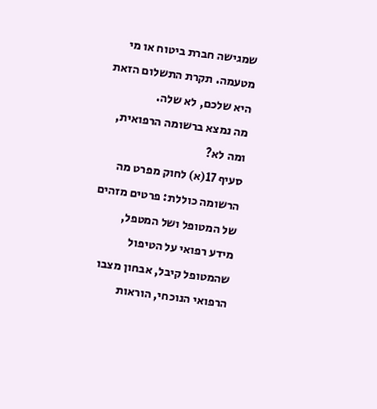שמגישה חברת ביטוח או מי מטעמה. תקרת התשלום הזאת היא שלכם, לא שלה.
מה נמצא ברשומה הרפואית, ומה לא?
סעיף 17(א) לחוק מפרט מה הרשומה כוללת: פרטים מזהים של המטופל ושל המטפל, מידע רפואי על הטיפול שהמטופל קיבל, אבחון מצבו הרפואי הנוכחי, הוראות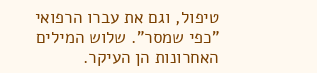טיפול, וגם את עברו הרפואי "כפי שמסר". שלוש המילים האחרונות הן העיקר.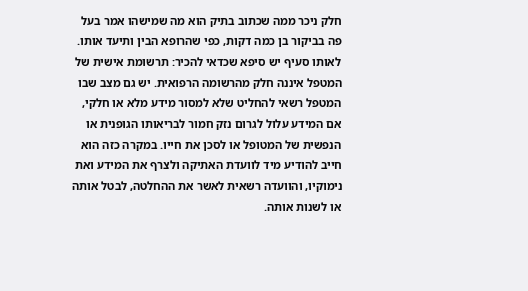חלק ניכר ממה שכתוב בתיק הוא מה שמישהו אמר בעל פה בביקור בן כמה דקות, כפי שהרופא הבין ותיעד אותו.
לאותו סעיף יש סיפא שכדאי להכיר: תרשומת אישית של המטפל איננה חלק מהרשומה הרפואית. יש גם מצב שבו המטפל רשאי להחליט שלא למסור מידע מלא או חלקי, אם המידע עלול לגרום נזק חמור לבריאותו הגופנית או הנפשית של המטופל או לסכן את חייו. במקרה כזה הוא חייב להודיע מיד לוועדת האתיקה ולצרף את המידע ואת נימוקיו, והוועדה רשאית לאשר את ההחלטה, לבטל אותה או לשנות אותה.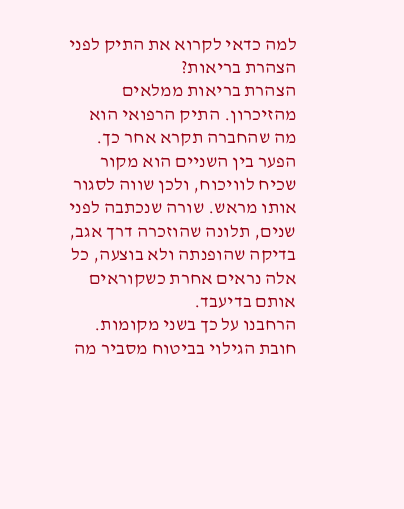למה כדאי לקרוא את התיק לפני הצהרת בריאות?
הצהרת בריאות ממלאים מהזיכרון. התיק הרפואי הוא מה שהחברה תקרא אחר כך. הפער בין השניים הוא מקור שכיח לוויכוח, ולכן שווה לסגור אותו מראש. שורה שנכתבה לפני שנים, תלונה שהוזכרה דרך אגב, בדיקה שהופנתה ולא בוצעה, כל אלה נראים אחרת כשקוראים אותם בדיעבד.
הרחבנו על כך בשני מקומות. חובת הגילוי בביטוח מסביר מה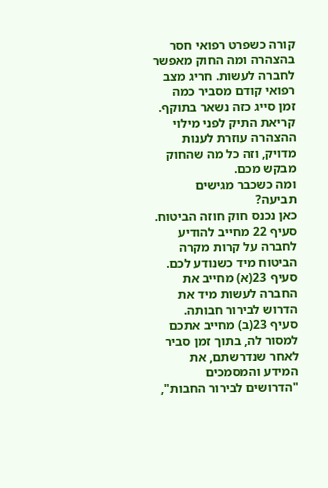קורה כשפרט רפואי חסר בהצהרה ומה החוק מאפשר לחברה לעשות. חריג מצב רפואי קודם מסביר כמה זמן סייג כזה נשאר בתוקף. קריאת התיק לפני מילוי ההצהרה עוזרת לענות מדויק, וזה כל מה שהחוק מבקש מכם.
ומה כשכבר מגישים תביעה?
כאן נכנס חוק חוזה הביטוח. סעיף 22 מחייב להודיע לחברה על קרות מקרה הביטוח מיד כשנודע לכם. סעיף 23(א) מחייב את החברה לעשות מיד את הדרוש לבירור חבותה. סעיף 23(ב) מחייב אתכם למסור לה, בתוך זמן סביר לאחר שנדרשתם, את המידע והמסמכים "הדרושים לבירור החבות",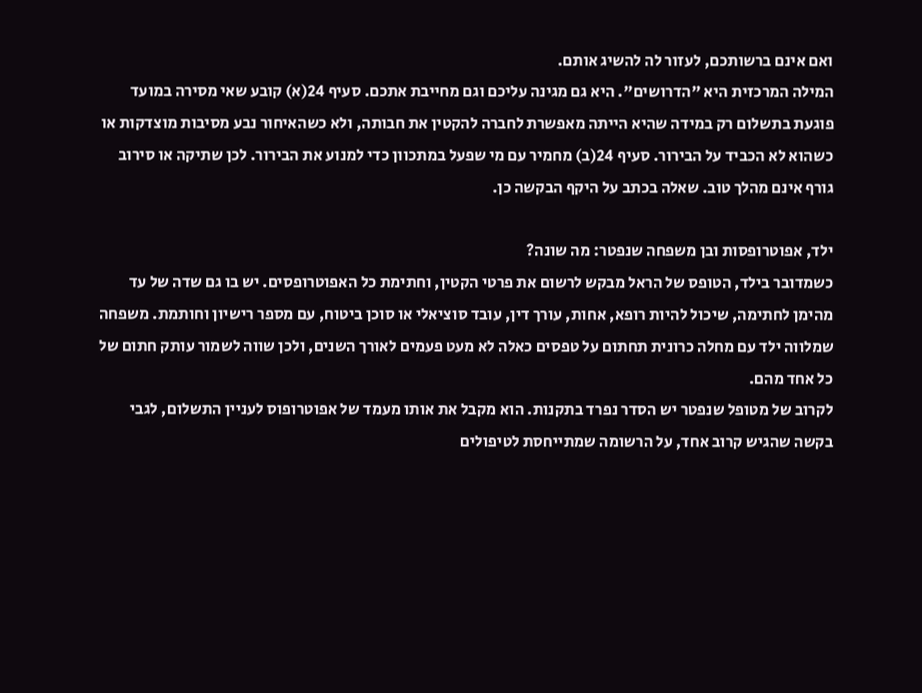ואם אינם ברשותכם, לעזור לה להשיג אותם.
המילה המרכזית היא "הדרושים". היא גם מגינה עליכם וגם מחייבת אתכם. סעיף 24(א) קובע שאי מסירה במועד פוגעת בתשלום רק במידה שהיא הייתה מאפשרת לחברה להקטין את חבותה, ולא כשהאיחור נבע מסיבות מוצדקות או כשהוא לא הכביד על הבירור. סעיף 24(ב) מחמיר עם מי שפעל במתכוון כדי למנוע את הבירור. לכן שתיקה או סירוב גורף אינם מהלך טוב. שאלה בכתב על היקף הבקשה כן.

ילד, אפוטרופסות ובן משפחה שנפטר: מה שונה?
כשמדובר בילד, הטופס של הראל מבקש לרשום את פרטי הקטין, וחתימת כל האפוטרופסים. יש בו גם שדה של עד מהימן לחתימה, שיכול להיות רופא, אחות, עורך דין, עובד סוציאלי או סוכן ביטוח, עם מספר רישיון וחותמת. משפחה שמלווה ילד עם מחלה כרונית תחתום על טפסים כאלה לא מעט פעמים לאורך השנים, ולכן שווה לשמור עותק חתום של כל אחד מהם.
לקרוב של מטופל שנפטר יש הסדר נפרד בתקנות. הוא מקבל את אותו מעמד של אפוטרופוס לעניין התשלום, לגבי בקשה שהגיש קרוב אחד, על הרשומה שמתייחסת לטיפולים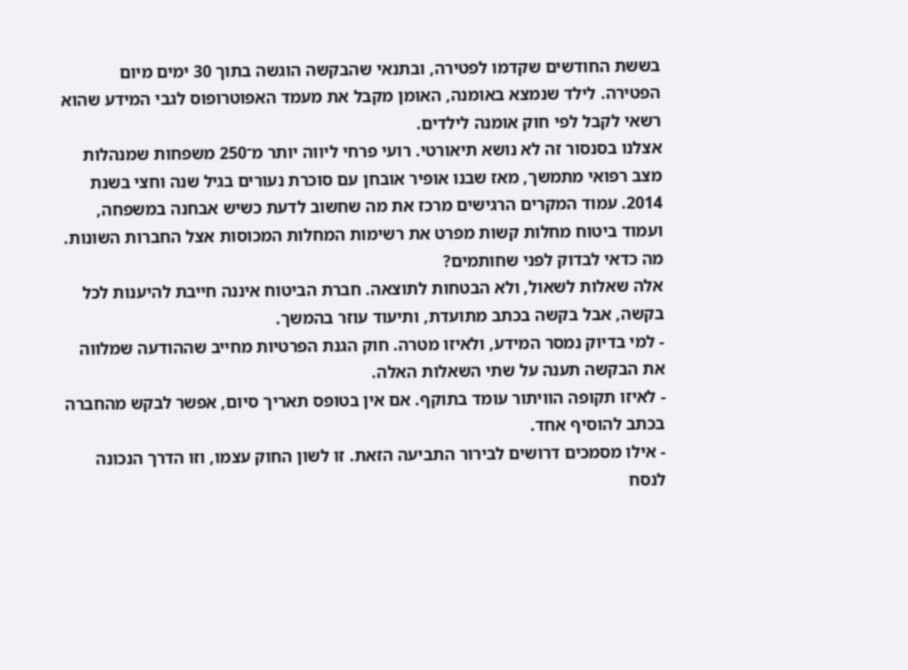בששת החודשים שקדמו לפטירה, ובתנאי שהבקשה הוגשה בתוך 30 ימים מיום הפטירה. לילד שנמצא באומנה, האומן מקבל את מעמד האפוטרופוס לגבי המידע שהוא רשאי לקבל לפי חוק אומנה לילדים.
אצלנו בסנסור זה לא נושא תיאורטי. רועי פרחי ליווה יותר מ־250 משפחות שמנהלות מצב רפואי מתמשך, מאז שבנו אופיר אובחן עם סוכרת נעורים בגיל שנה וחצי בשנת 2014. עמוד המקרים הרגישים מרכז את מה שחשוב לדעת כשיש אבחנה במשפחה, ועמוד ביטוח מחלות קשות מפרט את רשימות המחלות המכוסות אצל החברות השונות.
מה כדאי לבדוק לפני שחותמים?
אלה שאלות לשאול, ולא הבטחות לתוצאה. חברת הביטוח איננה חייבת להיענות לכל בקשה, אבל בקשה בכתב מתועדת, ותיעוד עוזר בהמשך.
- למי בדיוק נמסר המידע, ולאיזו מטרה. חוק הגנת הפרטיות מחייב שההודעה שמלווה את הבקשה תענה על שתי השאלות האלה.
- לאיזו תקופה הוויתור עומד בתוקף. אם אין בטופס תאריך סיום, אפשר לבקש מהחברה בכתב להוסיף אחד.
- אילו מסמכים דרושים לבירור התביעה הזאת. זו לשון החוק עצמו, וזו הדרך הנכונה לנסח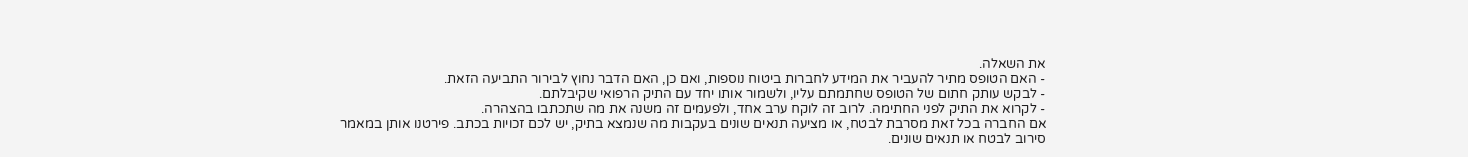את השאלה.
- האם הטופס מתיר להעביר את המידע לחברות ביטוח נוספות, ואם כן, האם הדבר נחוץ לבירור התביעה הזאת.
- לבקש עותק חתום של הטופס שחתמתם עליו, ולשמור אותו יחד עם התיק הרפואי שקיבלתם.
- לקרוא את התיק לפני החתימה. לרוב זה לוקח ערב אחד, ולפעמים זה משנה את מה שתכתבו בהצהרה.
אם החברה בכל זאת מסרבת לבטח, או מציעה תנאים שונים בעקבות מה שנמצא בתיק, יש לכם זכויות בכתב. פירטנו אותן במאמר סירוב לבטח או תנאים שונים.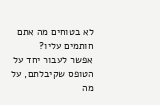לא בטוחים מה אתם חותמים עליו?
אפשר לעבור יחד על הטופס שקיבלתם, על מה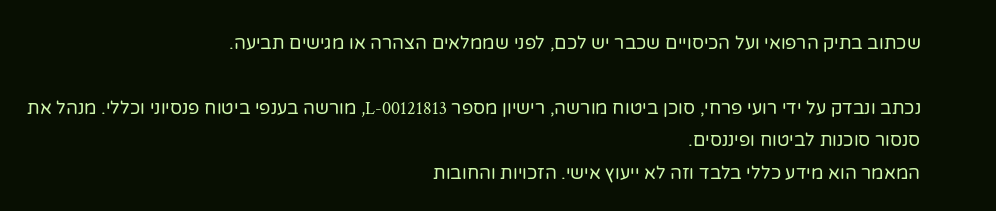שכתוב בתיק הרפואי ועל הכיסויים שכבר יש לכם, לפני שממלאים הצהרה או מגישים תביעה.

נכתב ונבדק על ידי רועי פרחי, סוכן ביטוח מורשה, רישיון מספר L-00121813, מורשה בענפי ביטוח פנסיוני וכללי. מנהל את סנסור סוכנות לביטוח ופיננסים.
המאמר הוא מידע כללי בלבד וזה לא ייעוץ אישי. הזכויות והחובות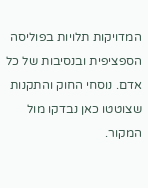המדויקות תלויות בפוליסה הספציפית ובנסיבות של כל אדם. נוסחי החוק והתקנות שצוטטו כאן נבדקו מול המקור.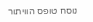נוסח טופס הוויתור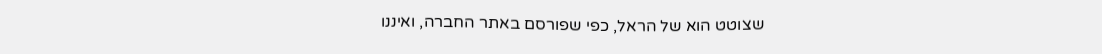שצוטט הוא של הראל, כפי שפורסם באתר החברה, ואיננו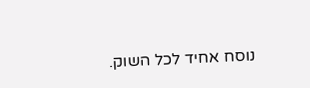נוסח אחיד לכל השוק.